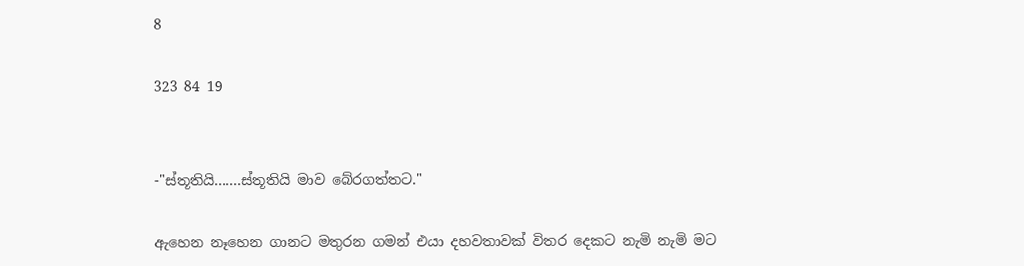8

323 84 19


-"ස්තූතියි.......ස්තූතියි මාව බේරගත්තට."

ඇහෙන නෑහෙන ගානට මතුරන ගමන් එයා දහවතාවක් විතර දෙකට නැමි නැමි මට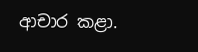ආචාර කළා.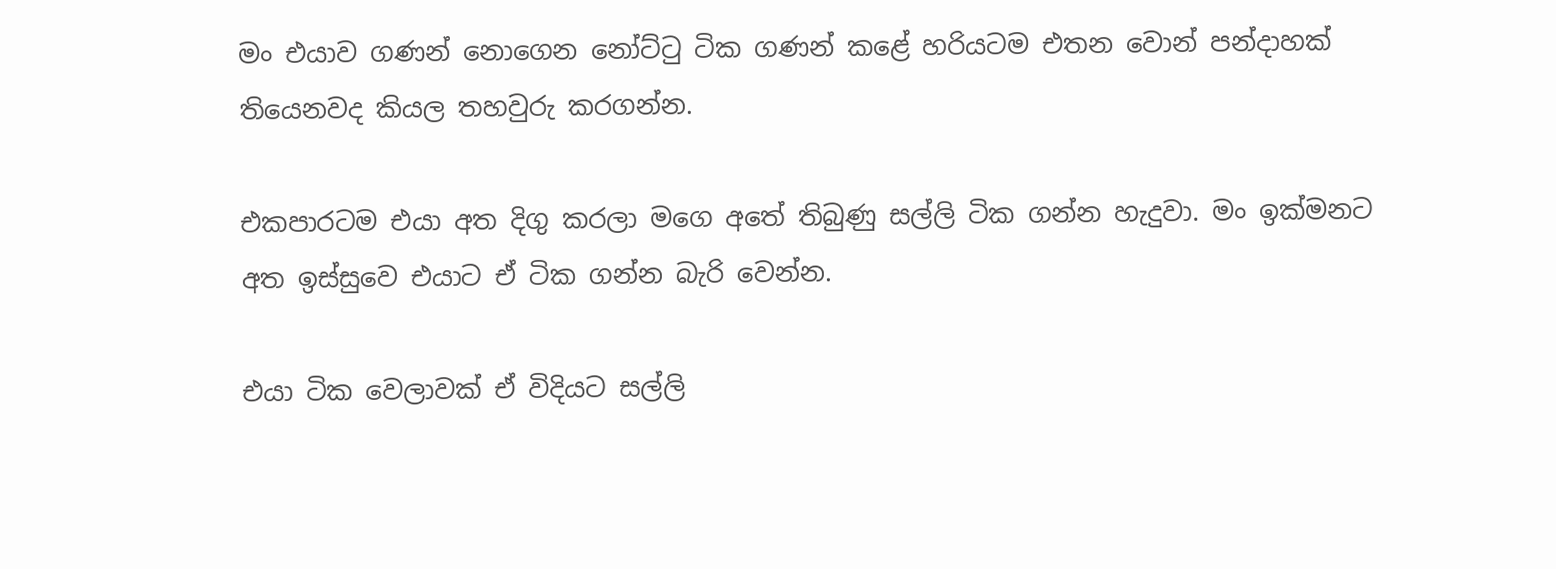මං එයාව ගණන් නොගෙන නෝට්ටු ටික ගණන් කළේ හරියටම එතන වොන් පන්දාහක් තියෙනවද කියල තහවුරු කරගන්න.

එකපාරටම එයා අත දිගු කරලා මගෙ අතේ තිබුණු සල්ලි ටික ගන්න හැදුවා. මං ඉක්මනට අත ඉස්සුවෙ එයාට ඒ ටික ගන්න බැරි වෙන්න.

එයා ටික වෙලාවක් ඒ විදියට සල්ලි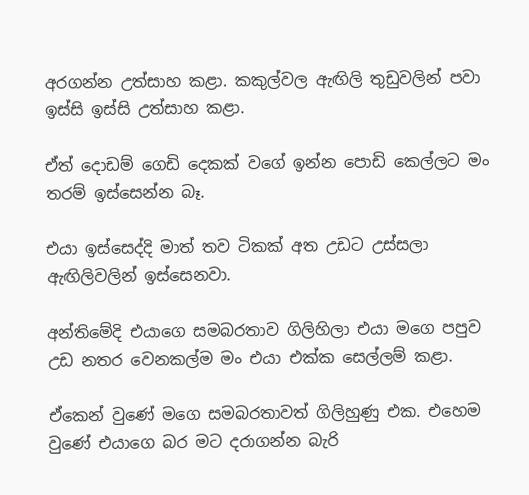අරගන්න උත්සාහ කළා. කකුල්වල ඇඟිලි තුඩුවලින් පවා ඉස්සි ඉස්සි උත්සාහ කළා.

ඒත් දොඩම් ගෙඩි දෙකක් වගේ ඉන්න පොඩි කෙල්ලට මං තරම් ඉස්සෙන්න බෑ.

එයා ඉස්සෙද්දි මාත් තව ටිකක් අත උඩට උස්සලා ඇඟිලිවලින් ඉස්සෙනවා.

අන්තිමේදි එයාගෙ සමබරතාව ගිලිහිලා එයා මගෙ පපුව උඩ නතර වෙනකල්ම මං එයා එක්ක සෙල්ලම් කළා.

ඒකෙන් වුණේ මගෙ සමබරතාවත් ගිලිහුණු එක. එහෙම වුණේ එයාගෙ බර මට දරාගන්න බැරි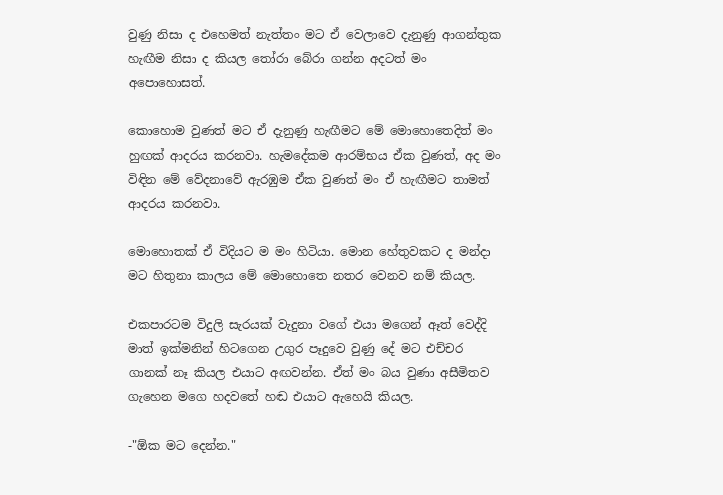වුණු නිසා ද එහෙමත් නැත්තං මට ඒ වෙලාවෙ දැනුණු ආගන්තුක හැඟීම නිසා ද කියල තෝරා බේරා ගන්න අදටත් මං අපොහොසත්.

කොහොම වුණත් මට ඒ දැනුණු හැඟීමට මේ මොහොතෙදිත් මං හුඟක් ආදරය කරනවා. හැමදේකම ආරම්භය ඒක වුණත්, අද මං විඳින මේ වේදනාවේ ඇරඹුම ඒක වුණත් මං ඒ හැඟීමට තාමත් ආදරය කරනවා.

මොහොතක් ඒ විදියට ම මං හිටියා. මොන හේතුවකට ද මන්දා මට හිතුනා කාලය මේ මොහොතෙ නතර වෙනව නම් කියල.

එකපාරටම විදුලි සැරයක් වැදුනා වගේ එයා මගෙන් ඈත් වෙද්දි මාත් ඉක්මනින් හිටගෙන උගුර පෑදුවෙ වුණු දේ මට එච්චර ගානක් නෑ කියල එයාට අඟවන්න. ඒත් මං බය වුණා අසීමිතව ගැහෙන මගෙ හදවතේ හඬ එයාට ඇහෙයි කියල.

-"ඕක මට දෙන්න."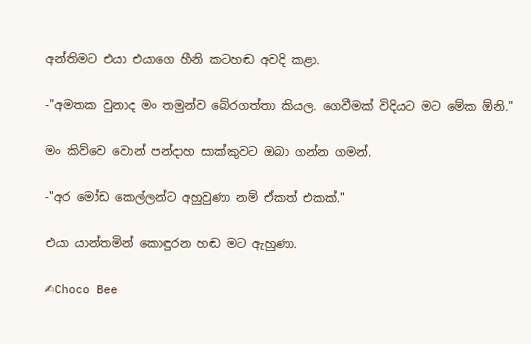අන්තිමට එයා එයාගෙ හීනි කටහඬ අවදි කළා.

-"අමතක වුනාද මං තමුන්ව බේරගත්තා කියල. ගෙවීමක් විදියට මට මේක ඕනි."

මං කිව්වෙ වොන් පන්දාහ සාක්කුවට ඔබා ගන්න ගමන්.

-"අර මෝඩ කෙල්ලන්ට අහුවුණා නම් ඒකත් එකක්."

එයා යාන්තමින් කොඳුරන හඬ මට ඇහුණා.

✍Choco Bee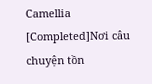Camellia [Completed]Nơi câu chuyện tồn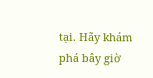tại. Hãy khám phá bây giờ